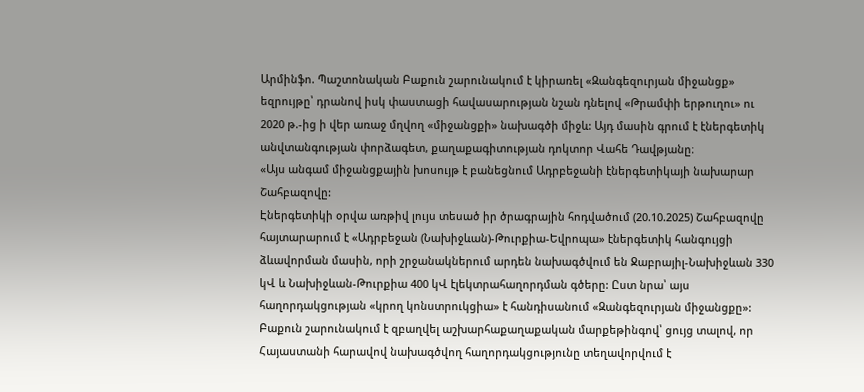Արմինֆո. Պաշտոնական Բաքուն շարունակում է կիրառել «Զանգեզուրյան միջանցք» եզրույթը՝ դրանով իսկ փաստացի հավասարության նշան դնելով «Թրամփի երթուղու» ու 2020 թ.-ից ի վեր առաջ մղվող «միջանցքի» նախագծի միջև: Այդ մասին գրում է էներգետիկ անվտանգության փորձագետ, քաղաքագիտության դոկտոր Վահե Դավթյանը։
«Այս անգամ միջանցքային խոսույթ է բանեցնում Ադրբեջանի էներգետիկայի նախարար Շահբազովը:
Էներգետիկի օրվա առթիվ լույս տեսած իր ծրագրային հոդվածում (20.10.2025) Շահբազովը հայտարարում է «Ադրբեջան (Նախիջևան)-Թուրքիա-Եվրոպա» էներգետիկ հանգույցի ձևավորման մասին, որի շրջանակներում արդեն նախագծվում են Ջաբրայիլ-Նախիջևան 330 կՎ և Նախիջևան-Թուրքիա 400 կՎ էլեկտրահաղորդման գծերը: Ըստ նրա՝ այս հաղորդակցության «կրող կոնստրուկցիա» է հանդիսանում «Զանգեզուրյան միջանցքը»:
Բաքուն շարունակում է զբաղվել աշխարհաքաղաքական մարքեթինգով՝ ցույց տալով, որ Հայաստանի հարավով նախագծվող հաղորդակցությունը տեղավորվում է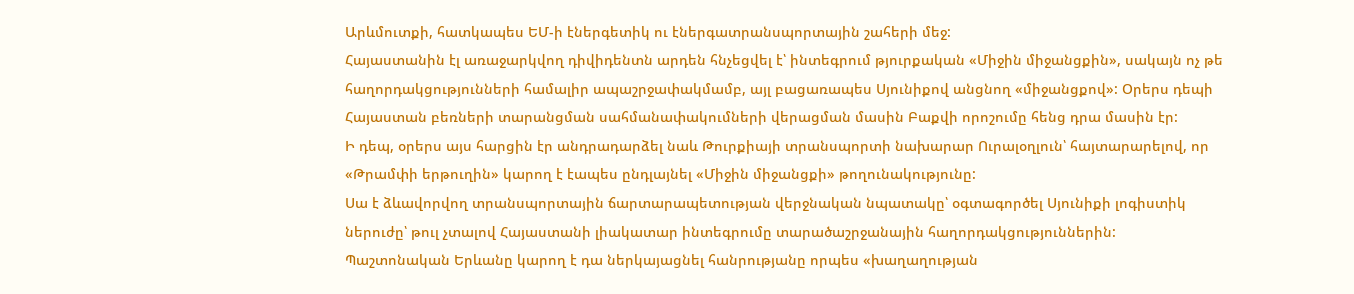Արևմուտքի, հատկապես ԵՄ-ի էներգետիկ ու էներգատրանսպորտային շահերի մեջ:
Հայաստանին էլ առաջարկվող դիվիդենտն արդեն հնչեցվել է՝ ինտեգրում թյուրքական «Միջին միջանցքին», սակայն ոչ թե հաղորդակցությունների համալիր ապաշրջափակմամբ, այլ բացառապես Սյունիքով անցնող «միջանցքով»: Օրերս դեպի Հայաստան բեռների տարանցման սահմանափակումների վերացման մասին Բաքվի որոշումը հենց դրա մասին էր:
Ի դեպ, օրերս այս հարցին էր անդրադարձել նաև Թուրքիայի տրանսպորտի նախարար Ուրալօղլուն՝ հայտարարելով, որ «Թրամփի երթուղին» կարող է էապես ընդլայնել «Միջին միջանցքի» թողունակությունը:
Սա է ձևավորվող տրանսպորտային ճարտարապետության վերջնական նպատակը՝ օգտագործել Սյունիքի լոգիստիկ ներուժը՝ թուլ չտալով Հայաստանի լիակատար ինտեգրումը տարածաշրջանային հաղորդակցություններին:
Պաշտոնական Երևանը կարող է դա ներկայացնել հանրությանը որպես «խաղաղության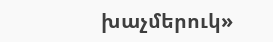խաչմերուկ»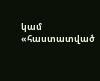կամ «հաստատված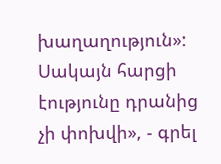խաղաղություն»: Սակայն հարցի էությունը դրանից չի փոխվի», - գրել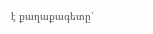է քաղաքագետը՝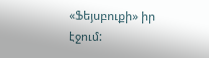«Ֆեյսբուքի» իր էջում: